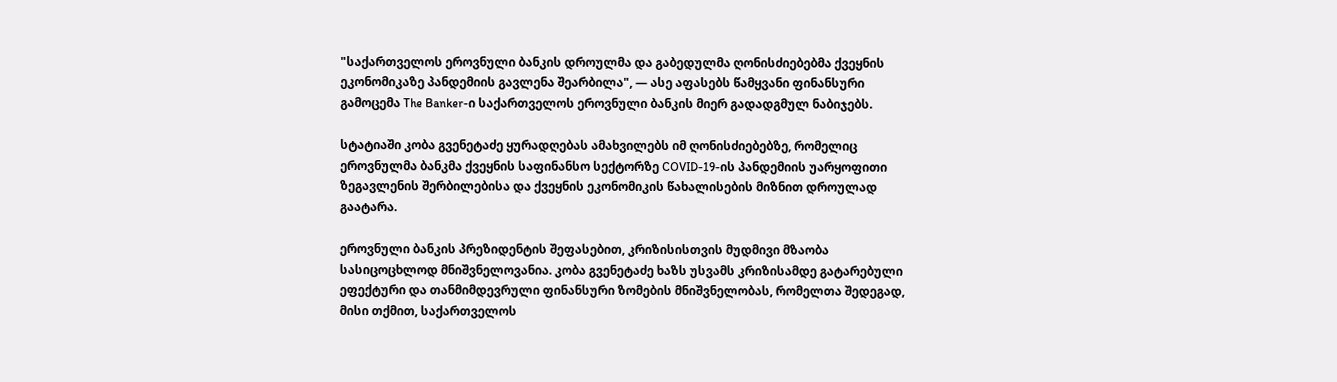"საქართველოს ეროვნული ბანკის დროულმა და გაბედულმა ღონისძიებებმა ქვეყნის ეკონომიკაზე პანდემიის გავლენა შეარბილა", — ასე აფასებს წამყვანი ფინანსური გამოცემა The Banker-ი საქართველოს ეროვნული ბანკის მიერ გადადგმულ ნაბიჯებს.

სტატიაში კობა გვენეტაძე ყურადღებას ამახვილებს იმ ღონისძიებებზე, რომელიც ეროვნულმა ბანკმა ქვეყნის საფინანსო სექტორზე COVID-19-ის პანდემიის უარყოფითი ზეგავლენის შერბილებისა და ქვეყნის ეკონომიკის წახალისების მიზნით დროულად გაატარა.

ეროვნული ბანკის პრეზიდენტის შეფასებით, კრიზისისთვის მუდმივი მზაობა სასიცოცხლოდ მნიშვნელოვანია. კობა გვენეტაძე ხაზს უსვამს კრიზისამდე გატარებული ეფექტური და თანმიმდევრული ფინანსური ზომების მნიშვნელობას, რომელთა შედეგად, მისი თქმით, საქართველოს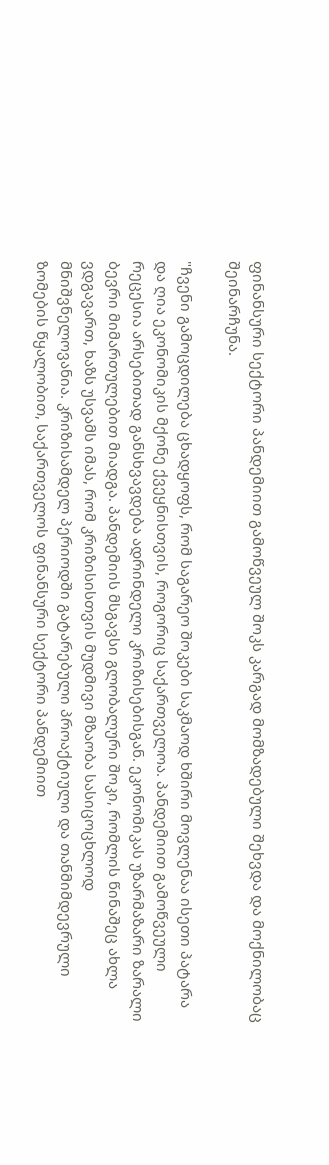ფინანსური სექტორი პანდემიით გამოწვეულ შოკს კარგად მომზადებული შეხვდა და მოქნილობაც შეინარჩუნა.

"ჩვენი გამოცდილება ცხადყოფს, რომ საგარეო შოკები საკმაოდ ხშირი მოვლენაა ისეთი პატარა და ღია ეკონომიკის მქონე ქვეყნისთვის, როგორიც საქართველოა. პანდემიით გამოწვეული რეცესია არსებითად განსხვავდება ადრინდელი კრიზისებისგან. ეკონომიკას უზარმაზარი ზარალი ბევრი მიმართულებით მიადგა. პანდემიის მსგავსი გლობალური შოკი, რომლის წინაშეც ახლა ვდგავართ, ხაზს უსვამს იმას, რომ კრიზისისთვის მუდმივი მზაობა სასიცოცხლოდ მნიშვნელოვანია. კრიზისამდელ პერიოდში გატარებული პროაქტიული და თანმიმდევრული ზომების წყალობით, საქართველოს ფინანსური სექტორი პანდემიით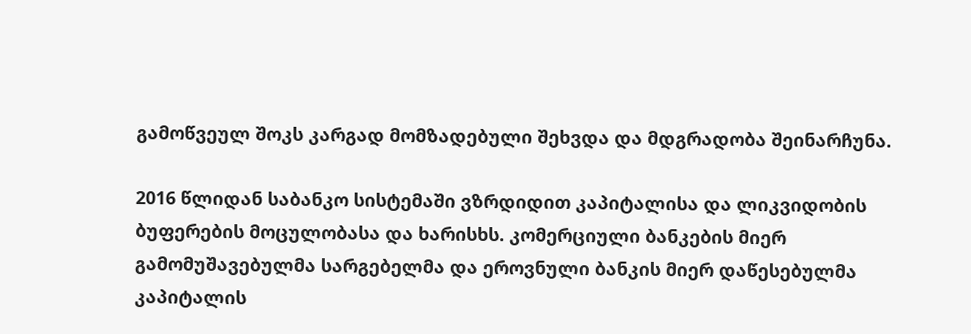გამოწვეულ შოკს კარგად მომზადებული შეხვდა და მდგრადობა შეინარჩუნა.

2016 წლიდან საბანკო სისტემაში ვზრდიდით კაპიტალისა და ლიკვიდობის ბუფერების მოცულობასა და ხარისხს. კომერციული ბანკების მიერ გამომუშავებულმა სარგებელმა და ეროვნული ბანკის მიერ დაწესებულმა კაპიტალის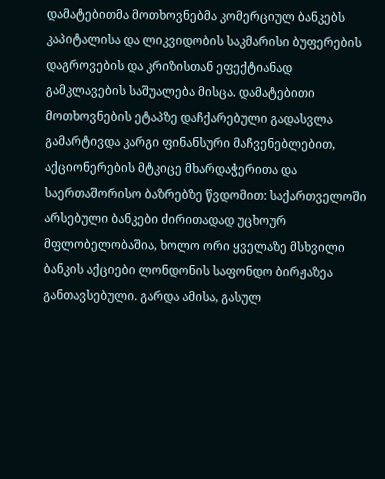დამატებითმა მოთხოვნებმა კომერციულ ბანკებს კაპიტალისა და ლიკვიდობის საკმარისი ბუფერების დაგროვების და კრიზისთან ეფექტიანად გამკლავების საშუალება მისცა. დამატებითი მოთხოვნების ეტაპზე დაჩქარებული გადასვლა გამარტივდა კარგი ფინანსური მაჩვენებლებით, აქციონერების მტკიცე მხარდაჭერითა და საერთაშორისო ბაზრებზე წვდომით: საქართველოში არსებული ბანკები ძირითადად უცხოურ მფლობელობაშია, ხოლო ორი ყველაზე მსხვილი ბანკის აქციები ლონდონის საფონდო ბირჟაზეა განთავსებული. გარდა ამისა, გასულ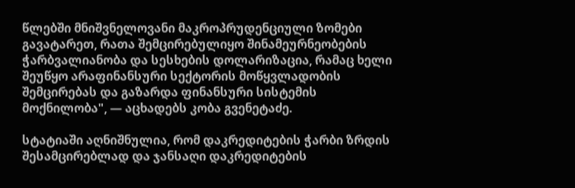წლებში მნიშვნელოვანი მაკროპრუდენციული ზომები გავატარეთ, რათა შემცირებულიყო შინამეურნეობების ჭარბვალიანობა და სესხების დოლარიზაცია, რამაც ხელი შეუწყო არაფინანსური სექტორის მოწყვლადობის შემცირებას და გაზარდა ფინანსური სისტემის მოქნილობა", — აცხადებს კობა გვენეტაძე.

სტატიაში აღნიშნულია, რომ დაკრედიტების ჭარბი ზრდის შესამცირებლად და ჯანსაღი დაკრედიტების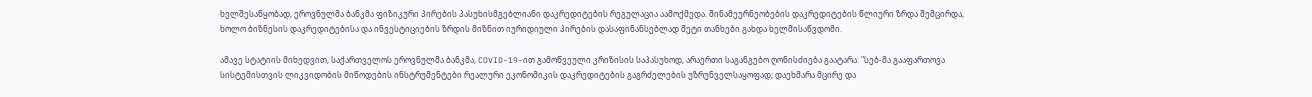ხელშესაწყობად, ეროვნულმა ბანკმა ფიზიკური პირების პასუხისმგებლიანი დაკრედიტების რეგულაცია აამოქმედა. შინამეურნეობების დაკრედიტების წლიური ზრდა შემცირდა, ხოლო ბიზნესის დაკრედიტებისა და ინვესტიციების ზრდის მიზნით იურიდიული პირების დასაფინანსებლად მეტი თანხები გახდა ხელმისაწვდომი.

ამავე სტატიის მიხედვით, საქართველოს ეროვნულმა ბანკმა, COVID-19-ით გამოწვეული კრიზისის საპასუხოდ, არაერთი საგანგებო ღონისძიება გაატარა: "სებ-მა გააფართოვა სისტემისთვის ლიკვიდობის მიწოდების ინსტრუმენტები რეალური ეკონომიკის დაკრედიტების გაგრძელების უზრუნველსაყოფად; დაეხმარა მცირე და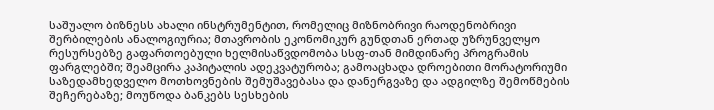საშუალო ბიზნესს ახალი ინსტრუმენტით, რომელიც მიზნობრივი რაოდენობრივი შერბილების ანალოგიურია; მთავრობის ეკონომიკურ გუნდთან ერთად უზრუნველყო რესურსებზე გაფართოებული ხელმისაწვდომობა სსფ-თან მიმდინარე პროგრამის ფარგლებში; შეამცირა კაპიტალის ადეკვატურობა; გამოაცხადა დროებითი მორატორიუმი საზედამხედველო მოთხოვნების შემუშავებასა და დანერგვაზე და ადგილზე შემოწმების შეჩერებაზე; მოუწოდა ბანკებს სესხების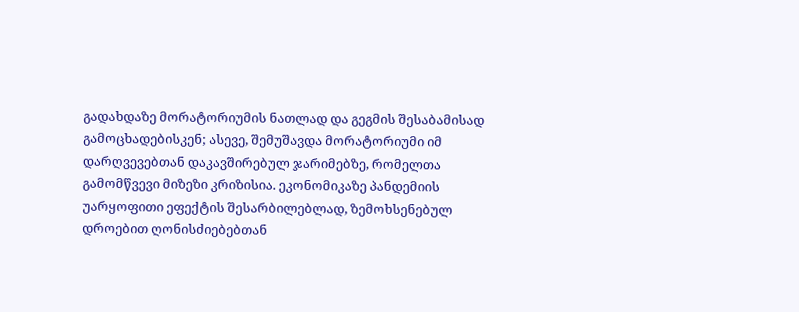გადახდაზე მორატორიუმის ნათლად და გეგმის შესაბამისად გამოცხადებისკენ; ასევე, შემუშავდა მორატორიუმი იმ დარღვევებთან დაკავშირებულ ჯარიმებზე, რომელთა გამომწვევი მიზეზი კრიზისია. ეკონომიკაზე პანდემიის უარყოფითი ეფექტის შესარბილებლად, ზემოხსენებულ დროებით ღონისძიებებთან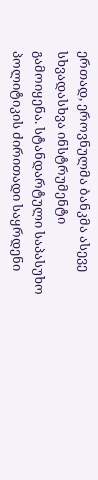ერთად, ეროვნულმა ბანკმა ასევე სხვადასხვა ინსტრუმენტი გამოიყენა. სტანდარტული საპასუხო პოლიტიკის ძირითადი საყრდენი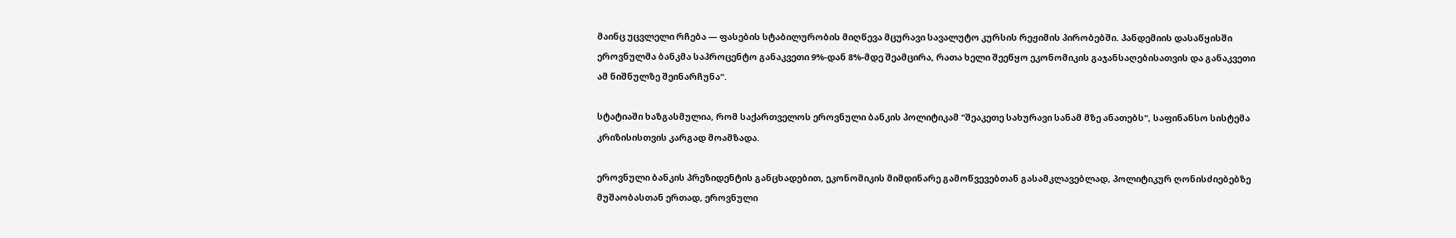მაინც უცვლელი რჩება — ფასების სტაბილურობის მიღწევა მცურავი სავალუტო კურსის რეჟიმის პირობებში. პანდემიის დასაწყისში ეროვნულმა ბანკმა საპროცენტო განაკვეთი 9%-დან 8%-მდე შეამცირა, რათა ხელი შეეწყო ეკონომიკის გაჯანსაღებისათვის და განაკვეთი ამ ნიშნულზე შეინარჩუნა".

სტატიაში ხაზგასმულია, რომ საქართველოს ეროვნული ბანკის პოლიტიკამ "შეაკეთე სახურავი სანამ მზე ანათებს", საფინანსო სისტემა კრიზისისთვის კარგად მოამზადა.

ეროვნული ბანკის პრეზიდენტის განცხადებით, ეკონომიკის მიმდინარე გამოწვევებთან გასამკლავებლად, პოლიტიკურ ღონისძიებებზე მუშაობასთან ერთად, ეროვნული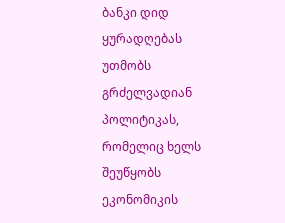ბანკი დიდ ყურადღებას უთმობს გრძელვადიან პოლიტიკას, რომელიც ხელს შეუწყობს ეკონომიკის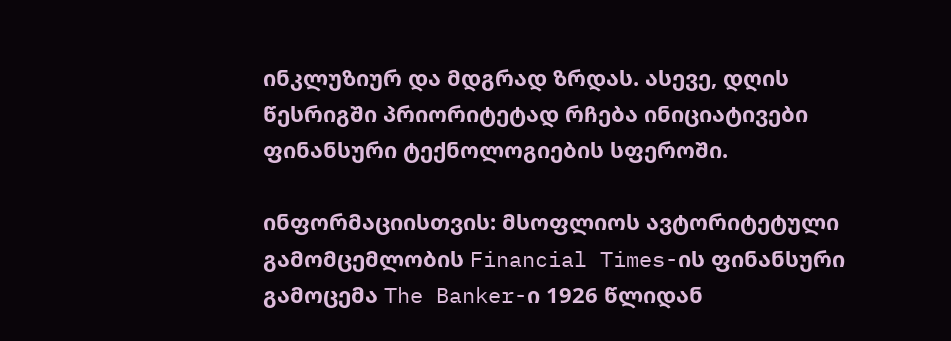ინკლუზიურ და მდგრად ზრდას. ასევე, დღის წესრიგში პრიორიტეტად რჩება ინიციატივები ფინანსური ტექნოლოგიების სფეროში.

ინფორმაციისთვის: მსოფლიოს ავტორიტეტული გამომცემლობის Financial Times-ის ფინანსური გამოცემა The Banker-ი 1926 წლიდან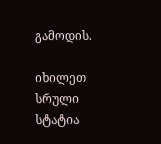გამოდის.

იხილეთ სრული სტატია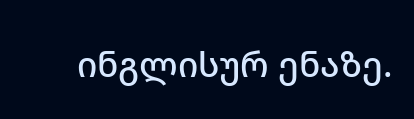ინგლისურ ენაზე.